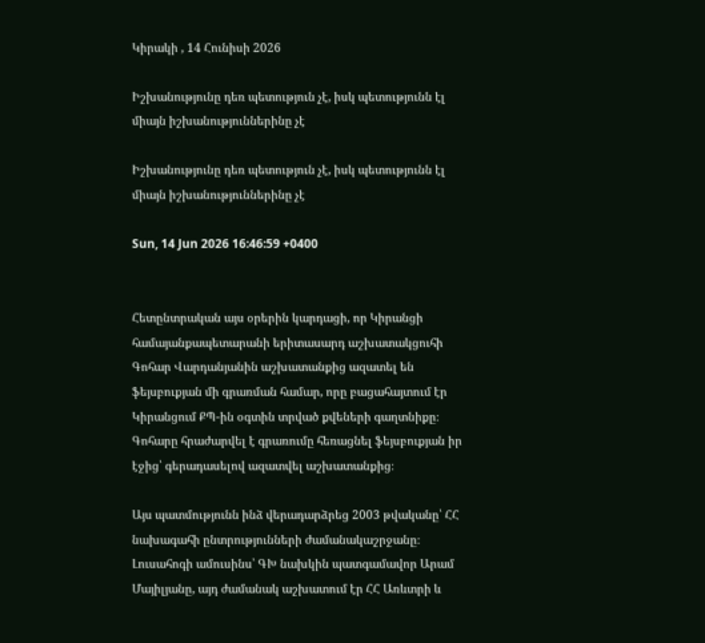Կիրակի , 14 Հունիսի 2026

Իշխանությունը դեռ պետություն չէ, իսկ պետությունն էլ միայն իշխանություններինը չէ

Իշխանությունը դեռ պետություն չէ, իսկ պետությունն էլ միայն իշխանություններինը չէ

Sun, 14 Jun 2026 16:46:59 +0400


Հետընտրական այս օրերին կարդացի, որ Կիրանցի համայանքապետարանի երիտասարդ աշխատակցուհի Գոհար Վարդանյանին աշխատանքից ազատել են ֆեյսբուքյան մի գրառման համար, որը բացահայտում էր Կիրանցում ՔՊ-ին օգտին տրված քվեների գաղտնիքը։ Գոհարը հրաժարվել է գրառումը հեռացնել ֆեյսբուքյան իր էջից՝ գերադասելով ազատվել աշխատանքից։

Այս պատմությունն ինձ վերադարձրեց 2003 թվականը՝ ՀՀ նախագահի ընտրությունների ժամանակաշրջանը։ Լուսահոգի ամուսինս՝ ԳԽ նախկին պատգամավոր Արամ Մայիլյանը, այդ ժամանակ աշխատում էր ՀՀ Առևտրի և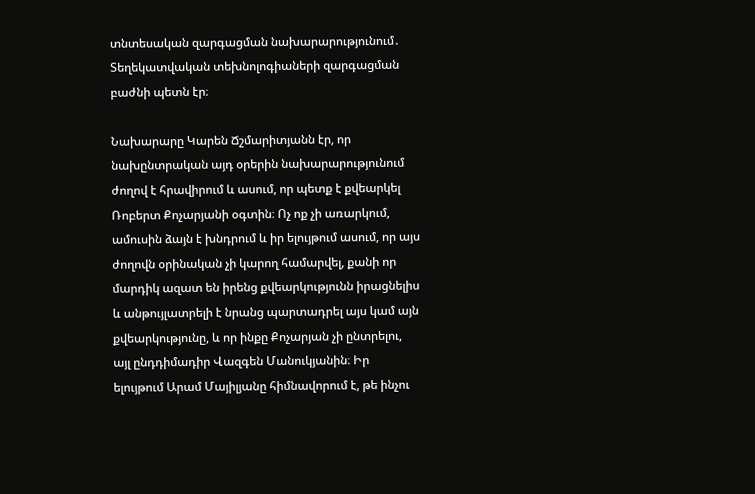տնտեսական զարգացման նախարարությունում․ Տեղեկատվական տեխնոլոգիաների զարգացման բաժնի պետն էր։

Նախարարը Կարեն Ճշմարիտյանն էր, որ նախընտրական այդ օրերին նախարարությունում ժողով է հրավիրում և ասում, որ պետք է քվեարկել Ռոբերտ Քոչարյանի օգտին։ Ոչ ոք չի առարկում, ամուսին ձայն է խնդրում և իր ելույթում ասում, որ այս ժողովն օրինական չի կարող համարվել, քանի որ մարդիկ ազատ են իրենց քվեարկությունն իրացնելիս և անթույլատրելի է նրանց պարտադրել այս կամ այն քվեարկությունը, և որ ինքը Քոչարյան չի ընտրելու, այլ ընդդիմադիր Վազգեն Մանուկյանին։ Իր ելույթում Արամ Մայիլյանը հիմնավորում է, թե ինչու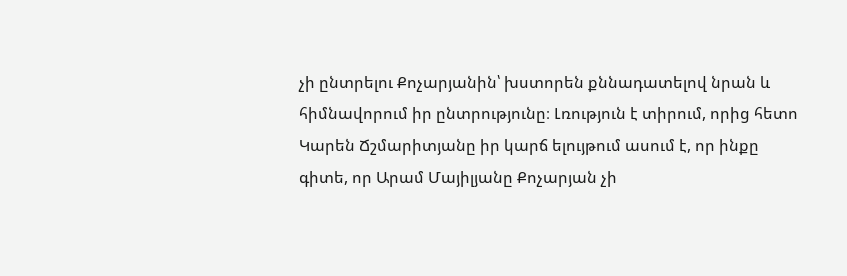չի ընտրելու Քոչարյանին՝ խստորեն քննադատելով նրան և հիմնավորում իր ընտրությունը։ Լռություն է տիրում, որից հետո Կարեն Ճշմարիտյանը իր կարճ ելույթում ասում է, որ ինքը գիտե, որ Արամ Մայիլյանը Քոչարյան չի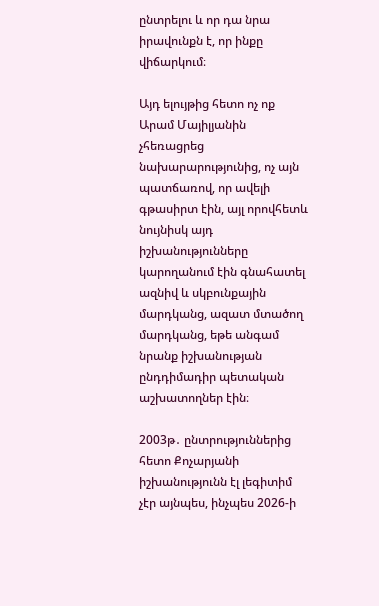ընտրելու և որ դա նրա իրավունքն է, որ ինքը վիճարկում։

Այդ ելույթից հետո ոչ ոք Արամ Մայիլյանին չհեռացրեց նախարարությունից, ոչ այն պատճառով, որ ավելի գթասիրտ էին, այլ որովհետև նույնիսկ այդ իշխանությունները կարողանում էին գնահատել ազնիվ և սկբունքային մարդկանց, ազատ մտածող մարդկանց, եթե անգամ նրանք իշխանության ընդդիմադիր պետական աշխատողներ էին։

2003թ․ ընտրություններից հետո Քոչարյանի իշխանությունն էլ լեգիտիմ չէր այնպես, ինչպես 2026-ի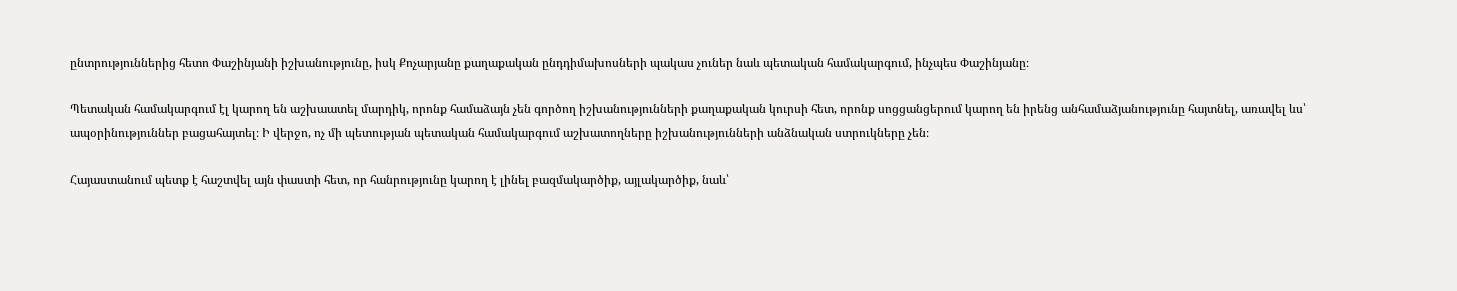ընտրություններից հետո Փաշինյանի իշխանությունը, իսկ Քոչարյանը քաղաքական ընդդիմախոսների պակաս չուներ նաև պետական համակարգում, ինչպես Փաշինյանը։

Պետական համակարգում էլ կարող են աշխաատել մարդիկ, որոնք համաձայն չեն գործող իշխանությունների քաղաքական կուրսի հետ, որոնք սոցցանցերում կարող են իրենց անհամաձյանությունը հայտնել, առավել ևս՝ ապօրինություններ բացահայտել։ Ի վերջո, ոչ մի պետության պետական համակարգում աշխատողները իշխանությունների անձնական ստրուկները չեն։

Հայաստանում պետք է հաշտվել այն փաստի հետ, որ հանրությունը կարող է լինել բազմակարծիք, այլակարծիք, նաև՝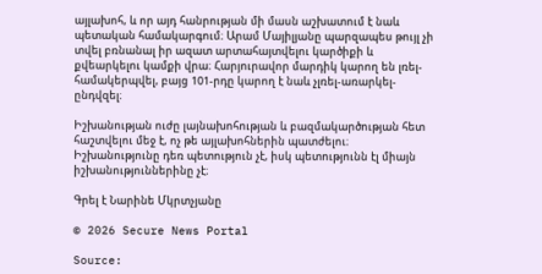այլախոհ, և որ այդ հանրության մի մասն աշխատում է նաև պետական համակարգում։ Արամ Մայիլյանը պարզապես թույլ չի տվել բռնանալ իր ազատ արտահայտվելու կարծիքի և քվեարկելու կամքի վրա։ Հարյուրավոր մարդիկ կարող են լռել-համակերպվել, բայց 101-րդը կարող է նաև չլռել-առարկել-ընդվզել։

Իշխանության ուժը լայնախոհության և բազմակարծության հետ հաշտվելու մեջ է, ոչ թե այլախոհներին պատժելու։
Իշխանությունը դեռ պետություն չէ, իսկ պետությունն էլ միայն իշխանություններինը չէ։

Գրել է Նարինե Մկրտչյանը

© 2026 Secure News Portal

Source: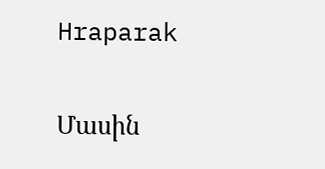Hraparak

Մասին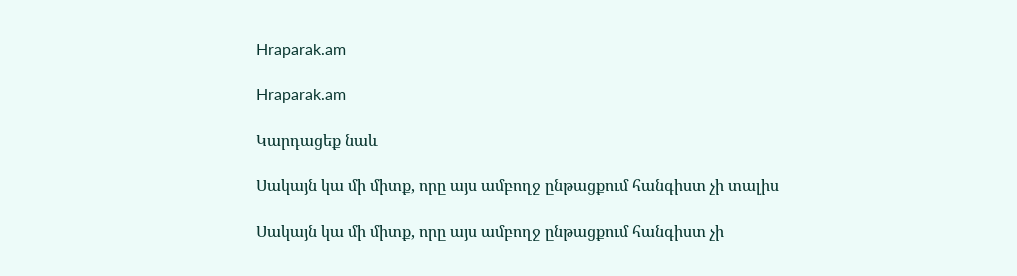Hraparak.am

Hraparak.am

Կարդացեք նաև

Սակայն կա մի միտք, որը այս ամբողջ ընթացքում հանգիստ չի տալիս

Սակայն կա մի միտք, որը այս ամբողջ ընթացքում հանգիստ չի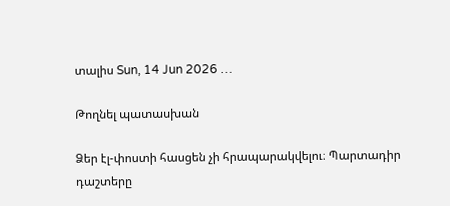տալիս Sun, 14 Jun 2026 …

Թողնել պատասխան

Ձեր էլ-փոստի հասցեն չի հրապարակվելու։ Պարտադիր դաշտերը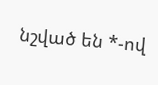նշված են *-ով